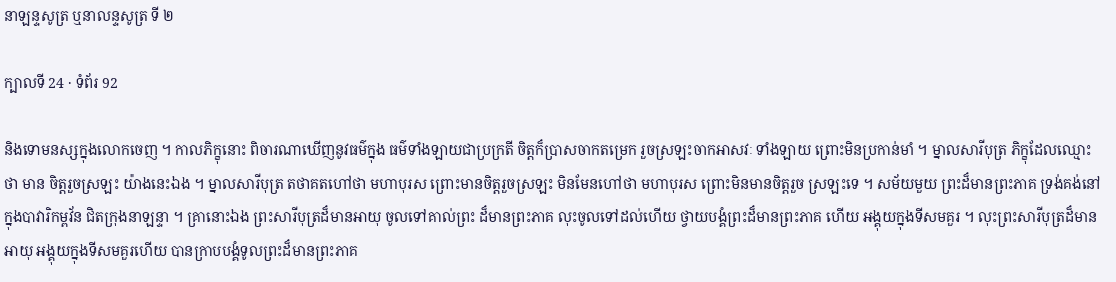នាឡន្ទសូត្រ ឬនាលន្ទសូត្រ ទី ២

ក្បាលទី 24 · ទំព័រ 92

និងទោមនស្សក្នុងលោកចេញ ។ កាលភិក្ខុនោះ ពិចារណាឃើញនូវធម៌ក្នុង ធម៌ទាំងឡាយជាប្រក្រតី ចិត្តក៏ប្រាសចាកតម្រេក រួចស្រឡះចាកអាសវៈ ទាំងឡាយ ព្រោះមិនប្រកាន់មាំ ។ ម្នាលសារីបុត្រ ភិក្ខុដែលឈ្មោះថា មាន ចិត្តរួចស្រឡះ យ៉ាងនេះឯង ។ ម្នាលសារីបុត្រ តថាគតហៅថា មហាបុរស ព្រោះមានចិត្តរួចស្រឡះ មិនមែនហៅថា មហាបុរស ព្រោះមិនមានចិត្តរួច ស្រឡះទេ ។ សម័យមួយ ព្រះដ៏មានព្រះភាគ ទ្រង់គង់នៅក្នុងបាវារិកម្ពវ័ន ជិតក្រុងនាឡន្ទា ។ គ្រានោះឯង ព្រះសារីបុត្រដ៏មានអាយុ ចូលទៅគាល់ព្រះ ដ៏មានព្រះភាគ លុះចូលទៅដល់ហើយ ថ្វាយបង្គំព្រះដ៏មានព្រះភាគ ហើយ អង្គុយក្នុងទីសមគួរ ។ លុះព្រះសារីបុត្រដ៏មានអាយុ អង្គុយក្នុងទីសមគួរហើយ បានក្រាបបង្គំទូលព្រះដ៏មានព្រះភាគ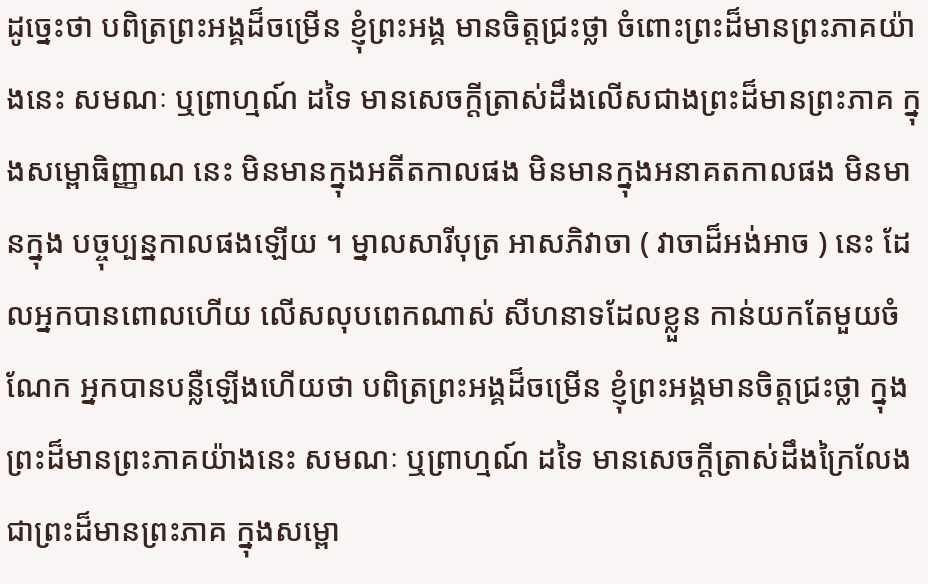ដូច្នេះថា បពិត្រព្រះអង្គដ៏ចម្រើន ខ្ញុំព្រះអង្គ មានចិត្តជ្រះថ្លា ចំពោះព្រះដ៏មានព្រះភាគយ៉ាងនេះ សមណៈ ឬព្រាហ្មណ៍ ដទៃ មានសេចក្តីត្រាស់ដឹងលើសជាងព្រះដ៏មានព្រះភាគ ក្នុងសម្ពោធិញ្ញាណ នេះ មិនមានក្នុងអតីតកាលផង មិនមានក្នុងអនាគតកាលផង មិនមានក្នុង បច្ចុប្បន្នកាលផងឡើយ ។ ម្នាលសារីបុត្រ អាសភិវាចា ( វាចាដ៏អង់អាច ) នេះ ដែលអ្នកបានពោលហើយ លើសលុបពេកណាស់ សីហនាទដែលខ្លួន កាន់យកតែមួយចំណែក អ្នកបានបន្លឺឡើងហើយថា បពិត្រព្រះអង្គដ៏ចម្រើន ខ្ញុំព្រះអង្គមានចិត្តជ្រះថ្លា ក្នុងព្រះដ៏មានព្រះភាគយ៉ាងនេះ សមណៈ ឬព្រាហ្មណ៍ ដទៃ មានសេចក្តីត្រាស់ដឹងក្រៃលែង ជាព្រះដ៏មានព្រះភាគ ក្នុងសម្ពោ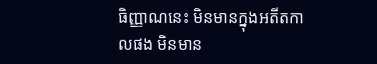ធិញ្ញាណនេះ មិនមានក្នុងអតីតកាលផង មិនមាន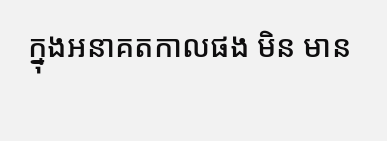ក្នុងអនាគតកាលផង មិន មាន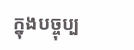ក្នុងបច្ចុប្ប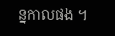ន្នកាលផង ។